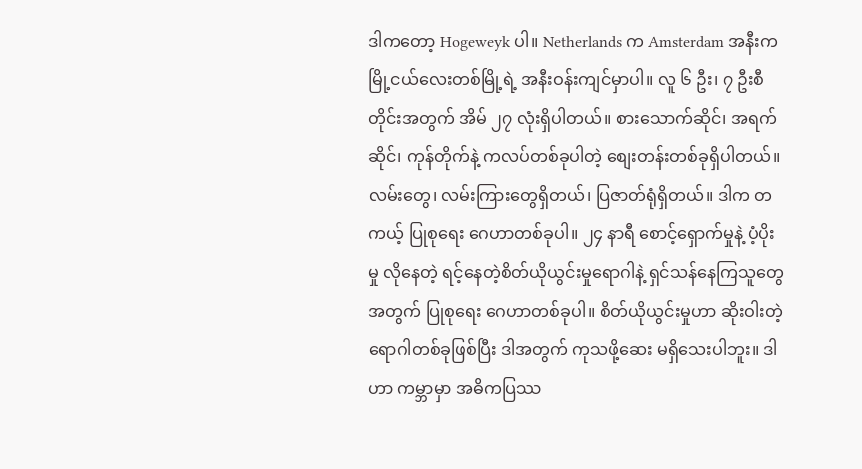ဒါကတော့ Hogeweyk ပါ။ Netherlands က Amsterdam အနီးက မြို့ငယ်လေးတစ်မြို့ရဲ့ အနီးဝန်းကျင်မှာပါ။ လူ ၆ ဦး၊ ၇ ဦးစီတိုင်းအတွက် အိမ် ၂၇ လုံးရှိပါတယ်။ စားသောက်ဆိုင်၊ အရက်ဆိုင်၊ ကုန်တိုက်နဲ့ ကလပ်တစ်ခုပါတဲ့ စျေးတန်းတစ်ခုရှိပါတယ်။ လမ်းတွေ၊ လမ်းကြားတွေရှိတယ်၊ ပြဇာတ်ရုံရှိတယ်။ ဒါက တကယ့် ပြုစုရေး ဂေဟာတစ်ခုပါ။ ၂၄ နာရီ စောင့်ရှောက်မှုနဲ့ ပံ့ပိုးမှု လိုနေတဲ့ ရင့်နေတဲ့စိတ်ယိုယွင်းမှုရောဂါနဲ့ ရှင်သန်နေကြသူတွေအတွက် ပြုစုရေး ဂေဟာတစ်ခုပါ။ စိတ်ယိုယွင်းမှုဟာ ဆိုးဝါးတဲ့ ရောဂါတစ်ခုဖြစ်ပြီး ဒါအတွက် ကုသဖို့ဆေး မရှိသေးပါဘူး။ ဒါဟာ ကမ္ဘာမှာ အဓိကပြဿ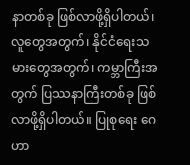နာတစ်ခု ဖြစ်လာဖို့ရှိပါတယ်၊ လူတွေအတွက်၊ နိုင်ငံရေးသမားတွေအတွက်၊ ကမ္ဘာကြီးအတွက် ပြဿနာကြီးတစ်ခု ဖြစ်လာဖို့ရှိပါတယ်။ ပြုစုရေး ဂေဟာ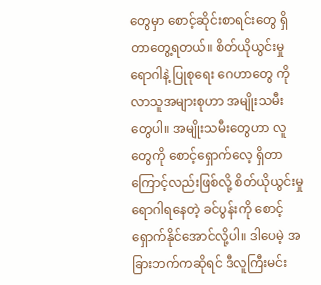တွေမှာ စောင့်ဆိုင်းစာရင်းတွေ ရှိတာတွေ့ရတယ်။ စိတ်ယိုယွင်းမှုရောဂါနဲ့ ပြုစုရေး ဂေဟာတွေ ကို လာသူအများစုဟာ အမျိုးသမီးတွေပါ။ အမျိုးသမီးတွေဟာ လူတွေကို စောင့်ရှောက်လေ့ ရှိတာကြောင့်လည်းဖြစ်လို့ စိတ်ယိုယွင်းမှုရောဂါရနေတဲ့ ခင်ပွန်းကို စောင့်ရှောက်နိုင်အောင်လို့ပါ။ ဒါပေမဲ့ အခြားဘက်ကဆိုရင် ဒီလူကြီးမင်း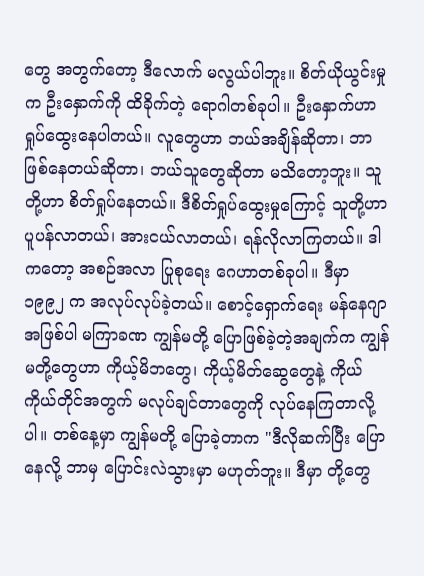တွေ အတွက်တော့ ဒီလောက် မလွယ်ပါဘူး။ စိတ်ယိုယွင်းမှုက ဦးနှောက်ကို ထိခိုက်တဲ့ ရောဂါတစ်ခုပါ။ ဦးနှောက်ဟာ ရှုပ်ထွေးနေပါတယ်။ လူတွေဟာ ဘယ်အချိန်ဆိုတာ၊ ဘာဖြစ်နေတယ်ဆိုတာ၊ ဘယ်သူတွေဆိုတာ မသိတော့ဘူး။ သူတို့ဟာ စိတ်ရှုပ်နေတယ်။ ဒီစိတ်ရှုပ်ထွေးမှုကြောင့် သူတို့ဟာ ပူပန်လာတယ်၊ အားငယ်လာတယ်၊ ရန်လိုလာကြတယ်။ ဒါကတော့ အစဉ်အလာ ပြုစုရေး ဂေဟာတစ်ခုပါ။ ဒီမှာ ၁၉၉၂ က အလုပ်လုပ်ခဲ့တယ်။ စောင့်ရှောက်ရေး မန်နေဂျာအဖြစ်ပါ မကြာခဏ ကျွန်မတို့ ပြောဖြစ်ခဲ့တဲ့အချက်က ကျွန်မတို့တွေဟာ ကိုယ့်မိဘတွေ၊ ကိုယ့်မိတ်ဆွေတွေနဲ့ ကိုယ်ကိုယ်တိုင်အတွက် မလုပ်ချင်တာတွေကို လုပ်နေကြတာလို့ပါ။ တစ်နေ့မှာ ကျွန်မတို့ ပြောခဲ့တာက "ဒီလိုဆက်ပြီး ပြောနေလို့ ဘာမှ ပြောင်းလဲသွားမှာ မဟုတ်ဘူး။ ဒီမှာ တို့တွေ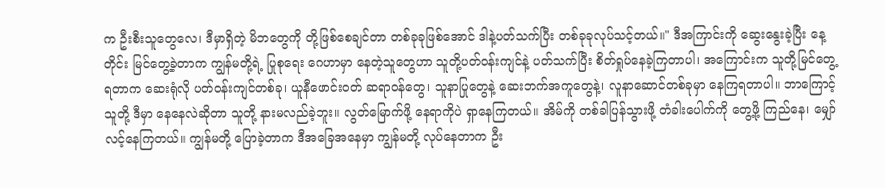က ဦးစီးသူတွေလေ၊ ဒီမှာရှိတဲ့ မိဘတွေကို တို့ဖြစ်စေချင်တာ တစ်ခုခုဖြစ်အောင် ဒါနဲ့ပတ်သက်ပြီး တစ်ခုခုလုပ်သင့်တယ်။" ဒီအကြာင်းကို ဆွေးနွေးခဲ့ပြီး နေ့တိုင်း မြင်တွေ့ခဲ့တာက ကျွန်မတို့ရဲ့ ပြုစုရေး ဂေဟာမှာ နေတဲ့သူတွေဟာ သူတို့ပတ်ဝန်းကျင်နဲ့ ပတ်သက်ပြီး စိတ်ရှုပ်နေခဲ့ကြတာပါ၊ အကြောင်းက သူတို့မြင်တွေ့ရတာက ဆေးရုံလို ပတ်ဝန်းကျင်တစ်ခု၊ ယူနီဖောင်းဝတ် ဆရာဝန်တွေ၊ သူနာပြုတွေနဲ့ ဆေးဘက်အကူတွေနဲ့၊ လူနာဆောင်တစ်ခုမှာ နေကြရတာပါ။ ဘာကြောင့် သူတို့ ဒီမှာ နေနေလဲဆိုတာ သူတို့ နားမလည်ခဲ့ဘူး။ လွတ်မြောက်ဖို့ နေရာကိုပဲ ရှာနေကြတယ်။ အိမ်ကို တစ်ခါပြန်သွားဖို့ တံခါးပေါက်ကို တွေ့ဖို့ ကြည်နေ၊ မျှော်လင့်နေကြတယ်။ ကျွန်မတို့ ပြောခဲ့တာက ဒီအခြေအနေမှာ ကျွန်မတို့ လုပ်နေတာက ဦး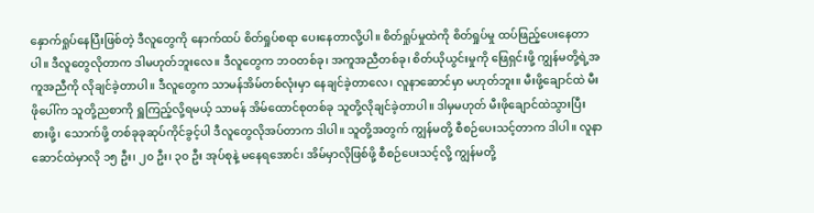နှောက်ရှုပ်နေပြီးဖြစ်တဲ့ ဒီလူတွေကို နောက်ထပ် စိတ်ရှုပ်စရာ ပေးနေတာလို့ပါ။ စိတ်ရှုပ်မှုထဲကို စိတ်ရှုပ်မှု ထပ်ဖြည့်ပေးနေတာပါ။ ဒီလူတွေလိုတာက ဒါမဟုတ်ဘူးလေ။ ဒီလူတွေက ဘဝတစ်ခု၊ အကူအညီတစ်ခု၊ စိတ်ယိုယွင်းမှုကို ဖြေရှင်းဖို့ ကျွန်မတို့ရဲ့အကူအညီကို လိုချင်ခဲ့တာပါ။ ဒီလူတွေက သာမန်အိမ်တစ်လုံးမှာ နေချင်ခဲ့တာလေ၊ လူနာဆောင်မှာ မဟုတ်ဘူး။ မီးဖို့ချောင်ထဲ မီးဖိုပေါ်က သူတို့ညစာကို ရှူကြည့်လို့ရမယ့် သာမန် အိမ်ထောင်စုတစ်ခု သူတို့လိုချင်ခဲ့တာပါ။ ဒါမှမဟုတ် မီးဖိုချောင်ထဲသွားပြီး စားဖို့၊ သောက်ဖို့ တစ်ခုခုဆုပ်ကိုင်ခွင့်ပါ ဒီလူတွေလိုအပ်တာက ဒါပါ။ သူတို့အတွက် ကျွန်မတို့ စီစဉ်ပေးသင့်တာက ဒါပါ။ လူနာဆောင်ထဲမှာလို ၁၅ ဦး၊ ၂၀ ဦး၊ ၃၀ ဦး အုပ်စုနဲ့ မနေရအောင်၊ အိမ်မှာလိုဖြစ်ဖို့ စီစဉ်ပေးသင့်လို့ ကျွန်မတို့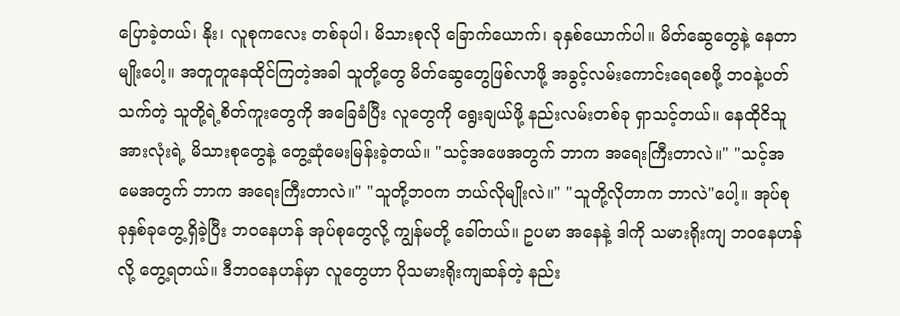ပြောခဲ့တယ်၊ နိုး၊ လူစုကလေး တစ်ခုပါ၊ မိသားစုလို ခြောက်ယောက်၊ ခုနှစ်ယောက်ပါ။ မိတ်ဆွေတွေနဲ့ နေတာမျိုးပေါ့။ အတူတူနေထိုင်ကြတဲ့အခါ သူတို့တွေ မိတ်ဆွေတွေဖြစ်လာဖို့ အခွင့်လမ်းကောင်းရေစေဖို့ ဘဝနဲ့ပတ်သက်တဲ့ သူတို့ရဲ့စိတ်ကူးတွေကို အခြေခံပြီး လူတွေကို ရွေးချယ်ဖို့ နည်းလမ်းတစ်ခု ရှာသင့်တယ်။ နေထိုငိသူအားလုံးရဲ့ မိသားစုတွေနဲ့ တွေ့ဆုံမေးမြန်းခဲ့တယ်။ "သင့်အဖေအတွက် ဘာက အရေးကြီးတာလဲ။" "သင့်အမေအတွက် ဘာက အရေးကြီးတာလဲ။" "သူတို့ဘဝက ဘယ်လိုမျိုးလဲ။" "သူတို့လိုတာက ဘာလဲ"ပေါ့။ အုပ်စု ခုနှစ်ခုတွေ့ရှိခဲ့ပြီး ဘဝနေဟန် အုပ်စုတွေလို့ ကျွန်မတို့ ခေါ်တယ်။ ဥပမာ အနေနဲ့ ဒါကို သမားရိုးကျ ဘဝနေဟန်လို့ တွေ့ရတယ်။ ဒီဘဝနေဟန်မှာ လူတွေဟာ ပိုသမားရိုးကျဆန်တဲ့ နည်း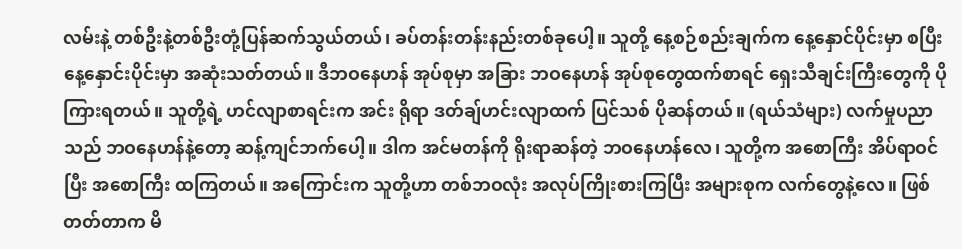လမ်းနဲ့ တစ်ဦးနဲ့တစ်ဦးတုံ့ပြန်ဆက်သွယ်တယ်၊ ခပ်တန်းတန်းနည်းတစ်ခုပေါ့။ သူတို့ နေ့စဉ်စည်းချက်က နေ့နှောင်ပိုင်းမှာ စပြီး နေ့နှောင်းပိုင်းမှာ အဆုံးသတ်တယ်။ ဒီဘဝနေဟန် အုပ်စုမှာ အခြား ဘဝနေဟန် အုပ်စုတွေထက်စာရင် ရှေးသီချင်းကြီးတွေကို ပိုကြားရတယ်။ သူတို့ရဲ့ ဟင်လျာစာရင်းက အင်း ရိုရာ ဒတ်ချ်ဟင်းလျာထက် ပြင်သစ် ပိုဆန်တယ်။ (ရယ်သံများ) လက်မှုပညာသည် ဘဝနေဟန်နဲ့တော့ ဆန့်ကျင်ဘက်ပေါ့။ ဒါက အင်မတန်ကို ရိုးရာဆန်တဲ့ ဘဝနေဟန်လေ၊ သူတို့က အစောကြီး အိပ်ရာဝင်ပြီး အစောကြီး ထကြတယ်။ အကြောင်းက သူတို့ဟာ တစ်ဘဝလုံး အလုပ်ကြိုးစားကြပြီး အများစုက လက်တွေနဲ့လေ။ ဖြစ်တတ်တာက မိ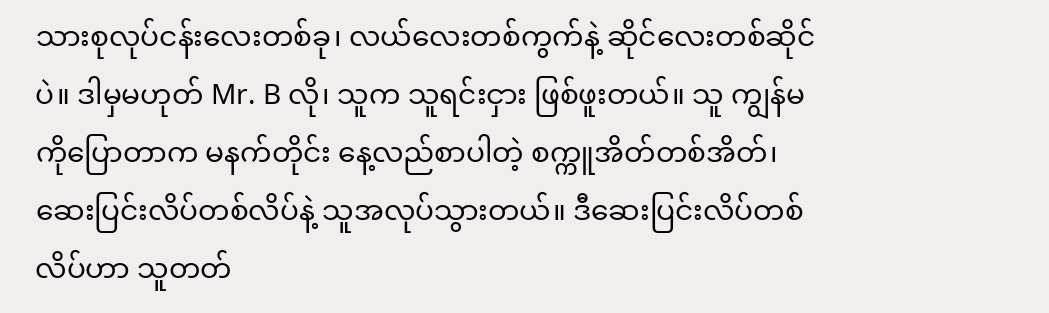သားစုလုပ်ငန်းလေးတစ်ခု၊ လယ်လေးတစ်ကွက်နဲ့ ဆိုင်လေးတစ်ဆိုင်ပဲ။ ဒါမှမဟုတ် Mr. B လို၊ သူက သူရင်းငှား ဖြစ်ဖူးတယ်။ သူ ကျွန်မကိုပြောတာက မနက်တိုင်း နေ့လည်စာပါတဲ့ စက္ကူအိတ်တစ်အိတ်၊ ဆေးပြင်းလိပ်တစ်လိပ်နဲ့ သူအလုပ်သွားတယ်။ ဒီဆေးပြင်းလိပ်တစ်လိပ်ဟာ သူတတ်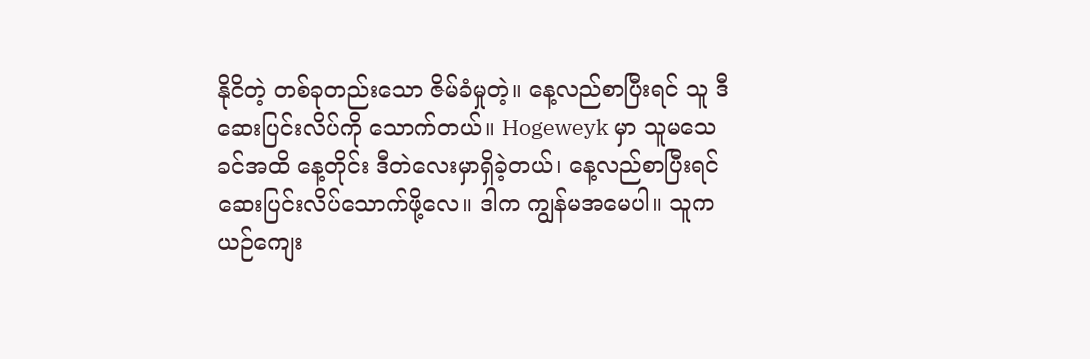နိုငိတဲ့ တစ်ခုတည်းသော ဇိမ်ခံမှုတဲ့။ နေ့လည်စာပြီးရင် သူ ဒီဆေးပြင်းလိပ်ကို သောက်တယ်။ Hogeweyk မှာ သူမသေခင်အထိ နေ့တိုင်း ဒီတဲလေးမှာရှိခဲ့တယ်၊ နေ့လည်စာပြီးရင် ဆေးပြင်းလိပ်သောက်ဖို့လေ။ ဒါက ကျွန်မအမေပါ။ သူက ယဉ်ကျေး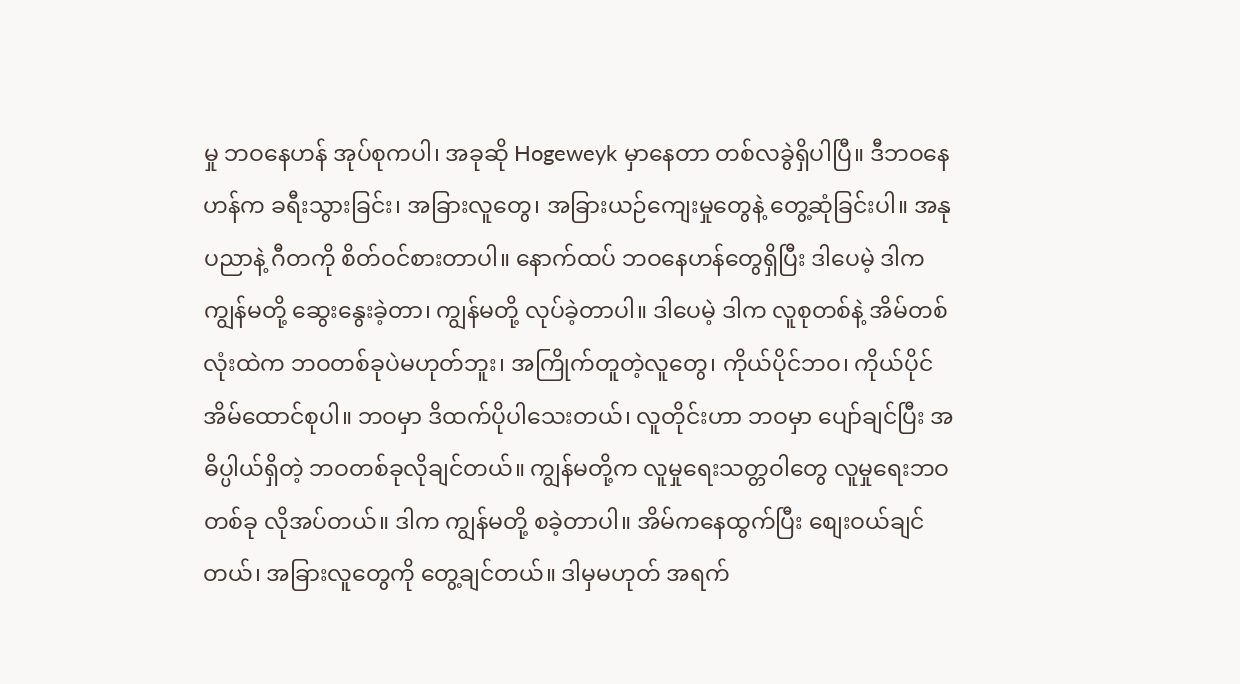မှု ဘဝနေဟန် အုပ်စုကပါ၊ အခုဆို Hogeweyk မှာနေတာ တစ်လခွဲရှိပါပြီ။ ဒီဘဝနေဟန်က ခရီးသွားခြင်း၊ အခြားလူတွေ၊ အခြားယဉ်ကျေးမှုတွေနဲ့ တွေ့ဆုံခြင်းပါ။ အနုပညာနဲ့ ဂီတကို စိတ်ဝင်စားတာပါ။ နောက်ထပ် ဘဝနေဟန်တွေရှိပြီး ဒါပေမဲ့ ဒါက ကျွန်မတို့ ဆွေးနွေးခဲ့တာ၊ ကျွန်မတို့ လုပ်ခဲ့တာပါ။ ဒါပေမဲ့ ဒါက လူစုတစ်နဲ့ အိမ်တစ်လုံးထဲက ဘဝတစ်ခုပဲမဟုတ်ဘူး၊ အကြိုက်တူတဲ့လူတွေ၊ ကိုယ်ပိုင်ဘဝ၊ ကိုယ်ပိုင် အိမ်ထောင်စုပါ။ ဘဝမှာ ဒိထက်ပိုပါသေးတယ်၊ လူတိုင်းဟာ ဘဝမှာ ပျော်ချင်ပြီး အဓိပ္ပါယ်ရှိတဲ့ ဘဝတစ်ခုလိုချင်တယ်။ ကျွန်မတို့က လူမှုရေးသတ္တဝါတွေ လူမှုရေးဘဝတစ်ခု လိုအပ်တယ်။ ဒါက ကျွန်မတို့ စခဲ့တာပါ။ အိမ်ကနေထွက်ပြီး စျေးဝယ်ချင်တယ်၊ အခြားလူတွေကို တွေ့ချင်တယ်။ ဒါမှမဟုတ် အရက်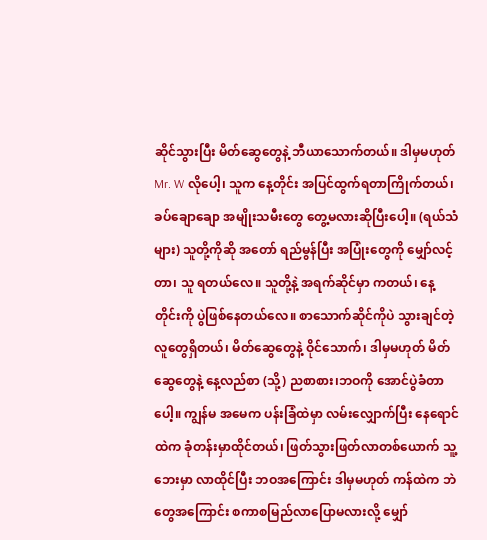ဆိုင်သွားပြီး မိတ်ဆွေတွေနဲ့ ဘီယာသောက်တယ်။ ဒါမှမဟုတ် Mr. W လိုပေါ့၊ သူက နေ့တိုင်း အပြင်ထွက်ရတာကြိုက်တယ်၊ ခပ်ချောချော အမျိုးသမီးတွေ တွေ့မလားဆိုပြီးပေါ့။ (ရယ်သံများ) သူတို့ကိုဆို အတော် ရည်မွန်ပြီး အပြုံးတွေကို မျှော်လင့်တာ၊ သူ ရတယ်လေ။ သူတို့နဲ့ အရက်ဆိုင်မှာ ကတယ်၊ နေ့တိုင်းကို ပွဲဖြစ်နေတယ်လေ။ စာသောက်ဆိုင်ကိုပဲ သွားချင်တဲ့ လူတွေရှိတယ်၊ မိတ်ဆွေတွေနဲ့ ဝိုင်သောက်၊ ဒါမှမဟုတ် မိတ်ဆွေတွေနဲ့ နေ့လည်စာ (သို့) ညစာစား၊ဘဝကို အောင်ပွဲခံတာပေါ့။ ကျွန်မ အမေက ပန်းခြံထဲမှာ လမ်းလျှောက်ပြီး နေရောင်ထဲက ခုံတန်းမှာထိုင်တယ်၊ ဖြတ်သွားဖြတ်လာတစ်ယောက် သူ့ဘေးမှာ လာထိုင်ပြီး ဘဝအကြောင်း ဒါမှမဟုတ် ကန်ထဲက ဘဲတွေအကြောင်း စကာစမြည်လာပြောမလားလို့ မျှော်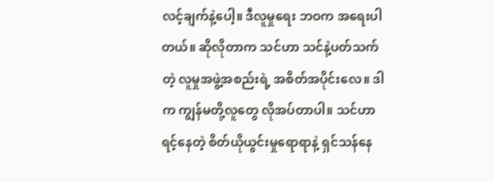လင့်ချက်နဲ့ပေါ့။ ဒီလူမှုရေး ဘဝက အရေးပါတယ်။ ဆိုလိုတာက သင်ဟာ သင်နဲ့ပတ်သက်တဲ့ လူမှုအဖွဲ့အစည်းရဲ့ အစိတ်အပိုင်းလေ။ ဒါက ကျွန်မတို့လူတွေ လိုအပ်တာပါ။ သင်ဟာ ရင့်နေတဲ့ စိတ်ယိုယွင်းမှုရောရာနဲ့ ရှင်သန်နေ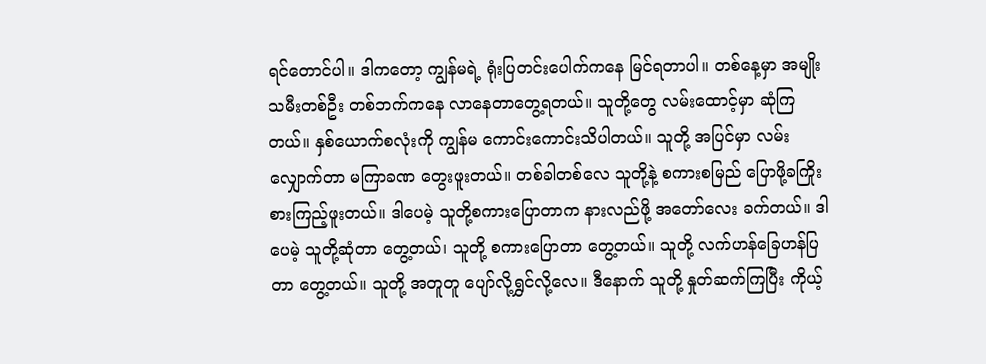ရင်တောင်ပါ။ ဒါကတော့ ကျွန်မရဲ့ ရုံးပြတင်းပေါက်ကနေ မြင်ရတာပါ။ တစ်နေ့မှာ အမျိုးသမီးတစ်ဦး တစ်ဘက်ကနေ လာနေတာတွေ့ရတယ်။ သူတို့တွေ လမ်းထောင့်မှာ ဆုံကြတယ်။ နှစ်ယောက်စလုံးကို ကျွန်မ ကောင်းကောင်းသိပါတယ်။ သူတို့ အပြင်မှာ လမ်းလျှောက်တာ မကြာခဏ တွေးဖူးတယ်။ တစ်ခါတစ်လေ သူတို့နဲ့ စကားစမြည် ပြောဖို့ခကြိုးစားကြည့်ဖူးတယ်။ ဒါပေမဲ့ သူတို့စကားပြောတာက နားလည်ဖို့ အတော်လေး ခက်တယ်။ ဒါပေမဲ့ သူတို့ဆုံတာ တွေ့တယ်၊ သူတို့ စကားပြောတာ တွေ့တယ်။ သူတို့ လက်ဟန်ခြေဟန်ပြတာ တွေ့တယ်။ သူတို့ အတူတူ ပျော်လို့ရွှင်လို့လေ။ ဒီနောက် သူတို့ နှုတ်ဆက်ကြပြီး ကိုယ့်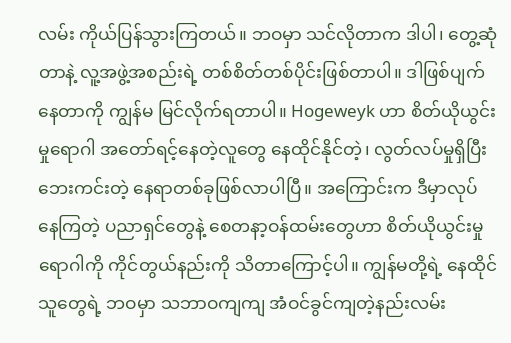လမ်း ကိုယ်ပြန်သွားကြတယ်။ ဘဝမှာ သင်လိုတာက ဒါပါ၊ တွေ့ဆုံတာနဲ့ လူ့အဖွဲ့အစည်းရဲ့ တစ်စိတ်တစ်ပိုင်းဖြစ်တာပါ။ ဒါဖြစ်ပျက်နေတာကို ကျွန်မ မြင်လိုက်ရတာပါ။ Hogeweyk ဟာ စိတ်ယိုယွင်းမှုရောဂါ အတော်ရင့်နေတဲ့လူတွေ နေထိုင်နိုင်တဲ့၊ လွတ်လပ်မှုရှိပြီး ဘေးကင်းတဲ့ နေရာတစ်ခုဖြစ်လာပါပြီ။ အကြောင်းက ဒီမှာလုပ်နေကြတဲ့ ပညာရှင်တွေနဲ့ စေတနာ့ဝန်ထမ်းတွေဟာ စိတ်ယိုယွင်းမှုရောဂါကို ကိုင်တွယ်နည်းကို သိတာကြောင့်ပါ။ ကျွန်မတို့ရဲ့ နေထိုင်သူတွေရဲ့ ဘဝမှာ သဘာဝကျကျ အံဝင်ခွင်ကျတဲ့နည်းလမ်း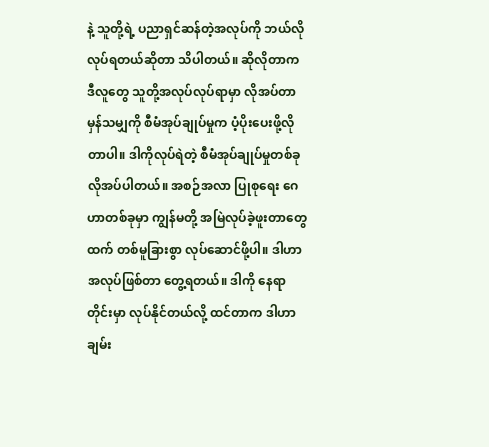နဲ့ သူတို့ရဲ့ ပညာရှင်ဆန်တဲ့အလုပ်ကို ဘယ်လိုလုပ်ရတယ်ဆိုတာ သိပါတယ်။ ဆိုလိုတာက ဒီလူတွေ သူတို့အလုပ်လုပ်ရာမှာ လိုအပ်တာမှန်သမျှကို စီမံအုပ်ချုပ်မှုက ပံ့ပိုးပေးဖို့လိုတာပါ။ ဒါကိုလုပ်ရဲတဲ့ စီမံအုပ်ချုပ်မှုတစ်ခု လိုအပ်ပါတယ်။ အစဉ်အလာ ပြုစုရေး ဂေဟာတစ်ခုမှာ ကျွန်မတို့ အမြဲလုပ်ခဲ့ဖူးတာတွေထက် တစ်မူခြားစွာ လုပ်ဆောင်ဖို့ပါ။ ဒါဟာ အလုပ်ဖြစ်တာ တွေ့ရတယ်။ ဒါကို နေရာတိုင်းမှာ လုပ်နိုင်တယ်လို့ ထင်တာက ဒါဟာ ချမ်း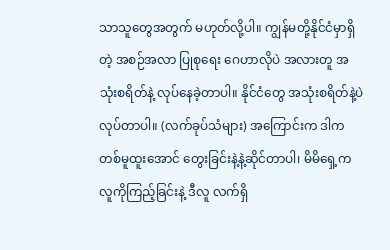သာသူတွေအတွက် မဟုတ်လို့ပါ။ ကျွန်မတို့နိုင်ငံမှာရှိတဲ့ အစဉ်အလာ ပြုစုရေး ဂေဟာလိုပဲ အလားတူ အသုံးစရိတ်နဲ့ လုပ်နေခဲ့တာပါ။ နိုင်ငံတွေ အသုံးစရိတ်နဲ့ပဲ လုပ်တာပါ။ (လက်ခုပ်သံများ) အကြောင်းက ဒါက တစ်မူထူးအောင် တွေးခြင်းနဲ့နဲ့ဆိုင်တာပါ၊ မိမိရှေ့က လူကိုကြည့်ခြင်းနဲ့ ဒီလူ လက်ရှိ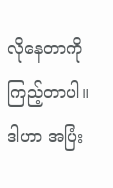လိုနေတာကို ကြည့်တာပါ။ ဒါဟာ အပြံး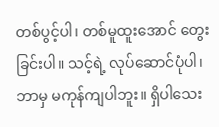တစ်ပွင့်ပါ၊ တစ်မူထူးအောင် တွေးခြင်းပါ။ သင့်ရဲ့ လုပ်ဆောင်ပုံပါ၊ ဘာမှ မကုန်ကျပါဘူး။ ရှိပါသေး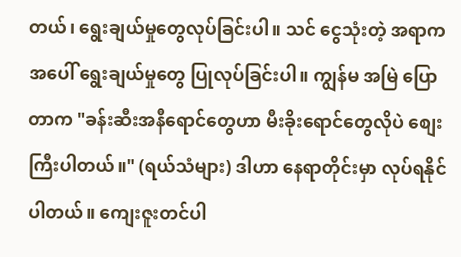တယ်၊ ရွေးချယ်မှုတွေလုပ်ခြင်းပါ။ သင် ငွေသုံးတဲ့ အရာကအပေါ် ရွေးချယ်မှုတွေ ပြုလုပ်ခြင်းပါ။ ကျွန်မ အမြဲ ပြောတာက "ခန်းဆီးအနီရောင်တွေဟာ မီးခိုးရောင်တွေလိုပဲ စျေးကြီးပါတယ်။" (ရယ်သံများ) ဒါဟာ နေရာတိုင်းမှာ လုပ်ရနိုင်ပါတယ်။ ကျေးဇူးတင်ပါ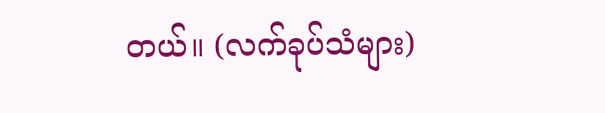တယ်။ (လက်ခုပ်သံများ)